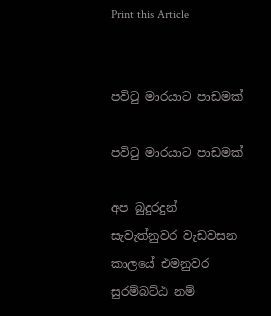Print this Article


පවිටු මාරයාට පාඩමක්

පවිටු මාරයාට පාඩමක්

අප බුදුරදුන් සැවැත්නුවර වැඩවසන කාලයේ එමනුවර සුරම්බට්ඨ නම්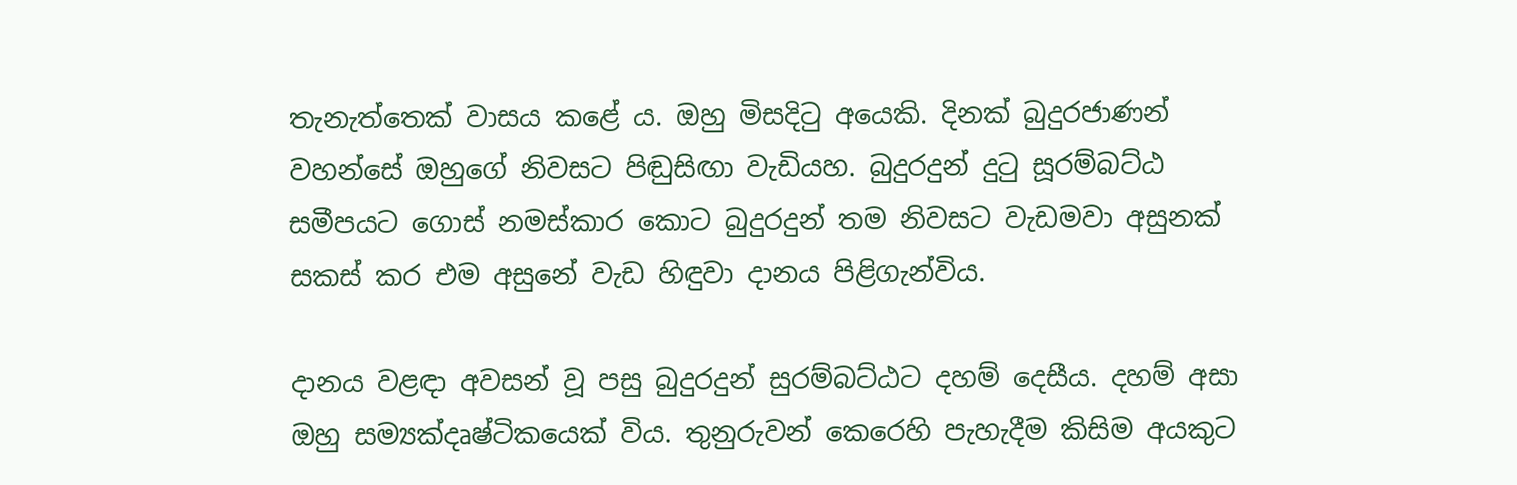තැනැත්තෙක් වාසය කළේ ය. ඔහු මිසදිටු අයෙකි. දිනක් බුදුරජාණන් වහන්සේ ඔහුගේ නිවසට පිඬුසිඟා වැඩියහ. බුදුරදුන් දුටු සූරම්බට්ඨ සමීපයට ගොස් නමස්කාර කොට බුදුරදුන් තම නිවසට වැඩමවා අසුනක් සකස් කර එම අසුනේ වැඩ හිඳුවා දානය පිළිගැන්විය.

දානය වළඳා අවසන් වූ පසු බුදුරදුන් සුරම්බට්ඨට දහම් දෙසීය. දහම් අසා ඔහු සම්‍යක්දෘෂ්ටිකයෙක් විය. තුනුරුවන් කෙරෙහි පැහැදීම කිසිම අයකුට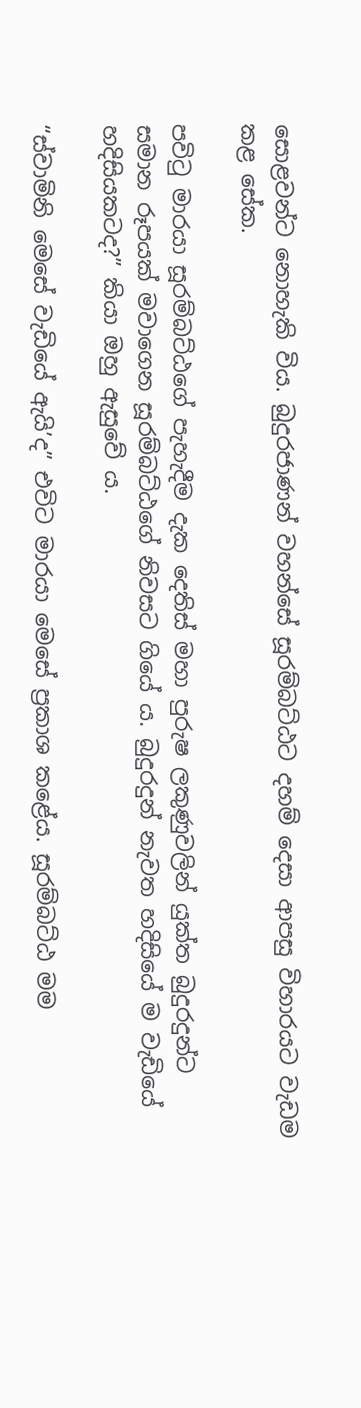සොළවන්ට නොහැකි විය. බුදුරජාණන් වහන්සේ සූරම්බට්ඨට දහම් දෙසා ආපසු විහාරයට වැඩම කළ සේක.

පවිටු මාරයා සූරම්බට්ඨගේ පැහැදීම දැක දෙතිස් මහා පුරුෂ ලකුණුවලින් යුක්ත බුදුරදුන්ට සමාන රූපයක් මවාගෙන සූරම්බට්ඨගේ නිවසට ගියේ ය. බුදුරදුන් නැවත හදිසියේ ම වැඩියේ හදිසියකටද?” කියා ඔහු ඇසුවේ ය.

“ස්වාමිනි මෙසේ වැඩියේ ඇයි’ද” එවිට මාරයා මෙසේ ප්‍රකාශ කළේය. සූරම්බට්ඨ මම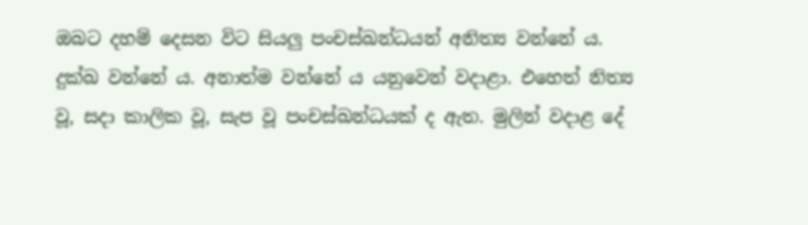ඔබට දහම් දෙසන විට සියලු පංචස්ඛන්ධයන් අනිත්‍ය වන්නේ ය. දුක්ඛ වන්නේ ය. අනාත්ම වන්නේ ය යනුවෙන් වදාළා. එහෙත් නිත්‍ය වූ, සදා කාලික වූ, සැප වූ පංචස්ඛන්ධයක් ද ඇත. මුලින් වදාළ දේ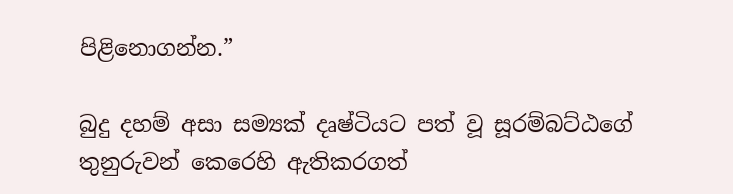පිළිනොගන්න.”

බුදු දහම් අසා සම්‍යක් දෘෂ්ටියට පත් වූ සූරම්බට්ඨගේ තුනුරුවන් කෙරෙහි ඇතිකරගත්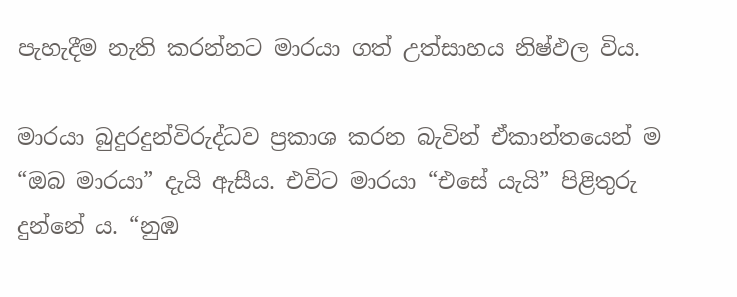පැහැදීම නැති කරන්නට මාරයා ගත් උත්සාහය නිෂ්ඵල විය.

මාරයා බුදුරදුන්විරුද්ධව ප්‍රකාශ කරන බැවින් ඒකාන්තයෙන් ම “ඔබ මාරයා” දැයි ඇසීය. එවිට මාරයා “එසේ යැයි” පිළිතුරු දුන්නේ ය. “නුඹ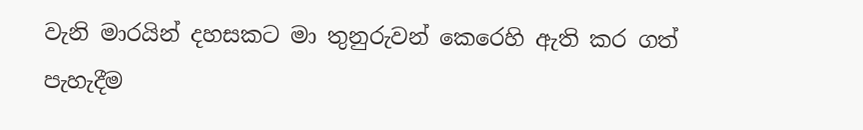වැනි මාරයින් දහසකට මා තුනුරුවන් කෙරෙහි ඇති කර ගත් පැහැදීම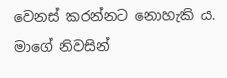වෙනස් කරන්නට නොහැකි ය. මාගේ නිවසින්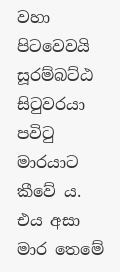වහා පිටවෙවයි සූරම්බට්ඨ සිටුවරයා පවිටු මාරයාට කීවේ ය. එය අසා මාර තෙමේ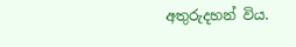අතුරුදහන් විය.